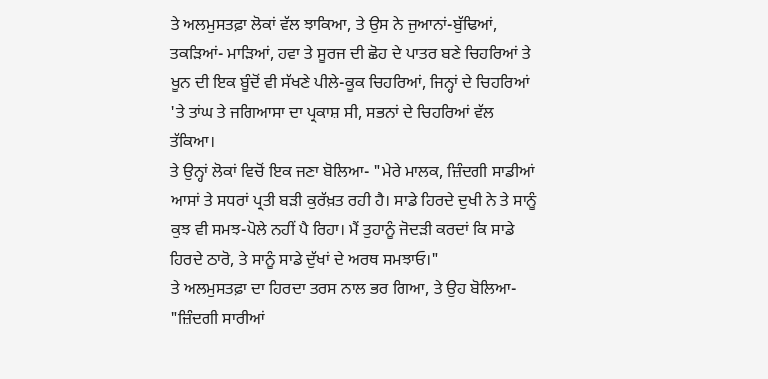ਤੇ ਅਲਮੁਸਤਫ਼ਾ ਲੋਕਾਂ ਵੱਲ ਝਾਕਿਆ, ਤੇ ਉਸ ਨੇ ਜੁਆਨਾਂ-ਬੁੱਢਿਆਂ, ਤਕੜਿਆਂ- ਮਾੜਿਆਂ, ਹਵਾ ਤੇ ਸੂਰਜ ਦੀ ਛੋਹ ਦੇ ਪਾਤਰ ਬਣੇ ਚਿਹਰਿਆਂ ਤੇ ਖੂਨ ਦੀ ਇਕ ਬੂੰਦੋਂ ਵੀ ਸੱਖਣੇ ਪੀਲੇ-ਕੂਕ ਚਿਹਰਿਆਂ, ਜਿਨ੍ਹਾਂ ਦੇ ਚਿਹਰਿਆਂ 'ਤੇ ਤਾਂਘ ਤੇ ਜਗਿਆਸਾ ਦਾ ਪ੍ਰਕਾਸ਼ ਸੀ, ਸਭਨਾਂ ਦੇ ਚਿਹਰਿਆਂ ਵੱਲ ਤੱਕਿਆ।
ਤੇ ਉਨ੍ਹਾਂ ਲੋਕਾਂ ਵਿਚੋਂ ਇਕ ਜਣਾ ਬੋਲਿਆ- "ਮੇਰੇ ਮਾਲਕ, ਜ਼ਿੰਦਗੀ ਸਾਡੀਆਂ ਆਸਾਂ ਤੇ ਸਧਰਾਂ ਪ੍ਰਤੀ ਬੜੀ ਕੁਰੱਖ਼ਤ ਰਹੀ ਹੈ। ਸਾਡੇ ਹਿਰਦੇ ਦੁਖੀ ਨੇ ਤੇ ਸਾਨੂੰ ਕੁਝ ਵੀ ਸਮਝ-ਪੋਲੇ ਨਹੀਂ ਪੈ ਰਿਹਾ। ਮੈਂ ਤੁਹਾਨੂੰ ਜੋਦੜੀ ਕਰਦਾਂ ਕਿ ਸਾਡੇ ਹਿਰਦੇ ਠਾਰੋ, ਤੇ ਸਾਨੂੰ ਸਾਡੇ ਦੁੱਖਾਂ ਦੇ ਅਰਥ ਸਮਝਾਓ।"
ਤੇ ਅਲਮੁਸਤਫ਼ਾ ਦਾ ਹਿਰਦਾ ਤਰਸ ਨਾਲ ਭਰ ਗਿਆ, ਤੇ ਉਹ ਬੋਲਿਆ- "ਜ਼ਿੰਦਗੀ ਸਾਰੀਆਂ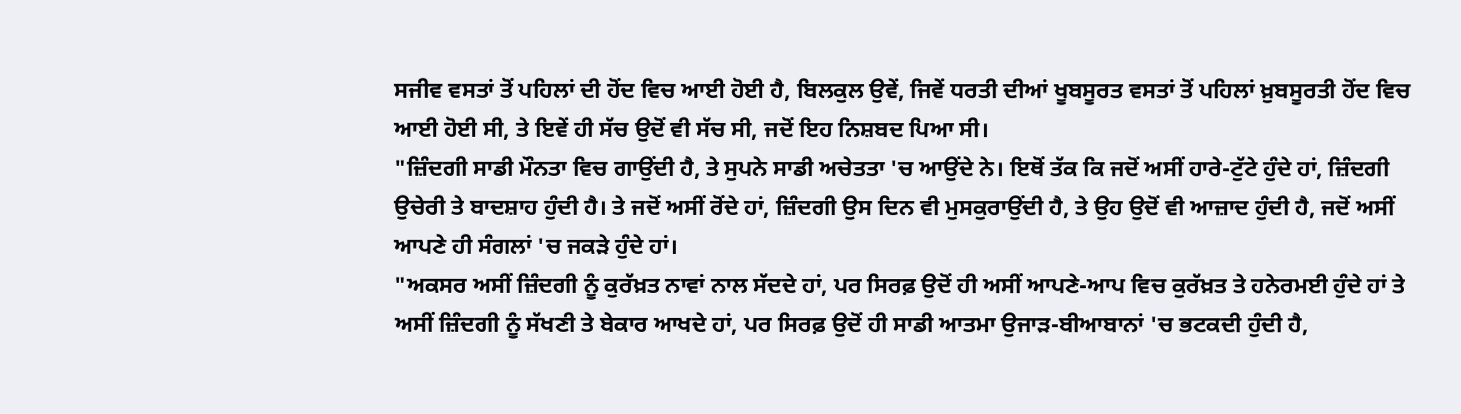ਸਜੀਵ ਵਸਤਾਂ ਤੋਂ ਪਹਿਲਾਂ ਦੀ ਹੋਂਦ ਵਿਚ ਆਈ ਹੋਈ ਹੈ, ਬਿਲਕੁਲ ਉਵੇਂ, ਜਿਵੇਂ ਧਰਤੀ ਦੀਆਂ ਖੂਬਸੂਰਤ ਵਸਤਾਂ ਤੋਂ ਪਹਿਲਾਂ ਖ਼ੁਬਸੂਰਤੀ ਹੋਂਦ ਵਿਚ ਆਈ ਹੋਈ ਸੀ, ਤੇ ਇਵੇਂ ਹੀ ਸੱਚ ਉਦੋਂ ਵੀ ਸੱਚ ਸੀ, ਜਦੋਂ ਇਹ ਨਿਸ਼ਬਦ ਪਿਆ ਸੀ।
"ਜ਼ਿੰਦਗੀ ਸਾਡੀ ਮੌਨਤਾ ਵਿਚ ਗਾਉਂਦੀ ਹੈ, ਤੇ ਸੁਪਨੇ ਸਾਡੀ ਅਚੇਤਤਾ 'ਚ ਆਉਂਦੇ ਨੇ। ਇਥੋਂ ਤੱਕ ਕਿ ਜਦੋਂ ਅਸੀਂ ਹਾਰੇ-ਟੁੱਟੇ ਹੁੰਦੇ ਹਾਂ, ਜ਼ਿੰਦਗੀ ਉਚੇਰੀ ਤੇ ਬਾਦਸ਼ਾਹ ਹੁੰਦੀ ਹੈ। ਤੇ ਜਦੋਂ ਅਸੀਂ ਰੋਂਦੇ ਹਾਂ, ਜ਼ਿੰਦਗੀ ਉਸ ਦਿਨ ਵੀ ਮੁਸਕੁਰਾਉਂਦੀ ਹੈ, ਤੇ ਉਹ ਉਦੋਂ ਵੀ ਆਜ਼ਾਦ ਹੁੰਦੀ ਹੈ, ਜਦੋਂ ਅਸੀਂ ਆਪਣੇ ਹੀ ਸੰਗਲਾਂ 'ਚ ਜਕੜੇ ਹੁੰਦੇ ਹਾਂ।
"ਅਕਸਰ ਅਸੀਂ ਜ਼ਿੰਦਗੀ ਨੂੰ ਕੁਰੱਖ਼ਤ ਨਾਵਾਂ ਨਾਲ ਸੱਦਦੇ ਹਾਂ, ਪਰ ਸਿਰਫ਼ ਉਦੋਂ ਹੀ ਅਸੀਂ ਆਪਣੇ-ਆਪ ਵਿਚ ਕੁਰੱਖ਼ਤ ਤੇ ਹਨੇਰਮਈ ਹੁੰਦੇ ਹਾਂ ਤੇ ਅਸੀਂ ਜ਼ਿੰਦਗੀ ਨੂੰ ਸੱਖਣੀ ਤੇ ਬੇਕਾਰ ਆਖਦੇ ਹਾਂ, ਪਰ ਸਿਰਫ਼ ਉਦੋਂ ਹੀ ਸਾਡੀ ਆਤਮਾ ਉਜਾੜ-ਬੀਆਬਾਨਾਂ 'ਚ ਭਟਕਦੀ ਹੁੰਦੀ ਹੈ,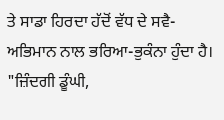ਤੇ ਸਾਡਾ ਹਿਰਦਾ ਹੱਦੋਂ ਵੱਧ ਦੇ ਸਵੈ-ਅਭਿਮਾਨ ਨਾਲ ਭਰਿਆ-ਭੁਕੰਨਾ ਹੁੰਦਾ ਹੈ।
"ਜ਼ਿੰਦਗੀ ਡੂੰਘੀ,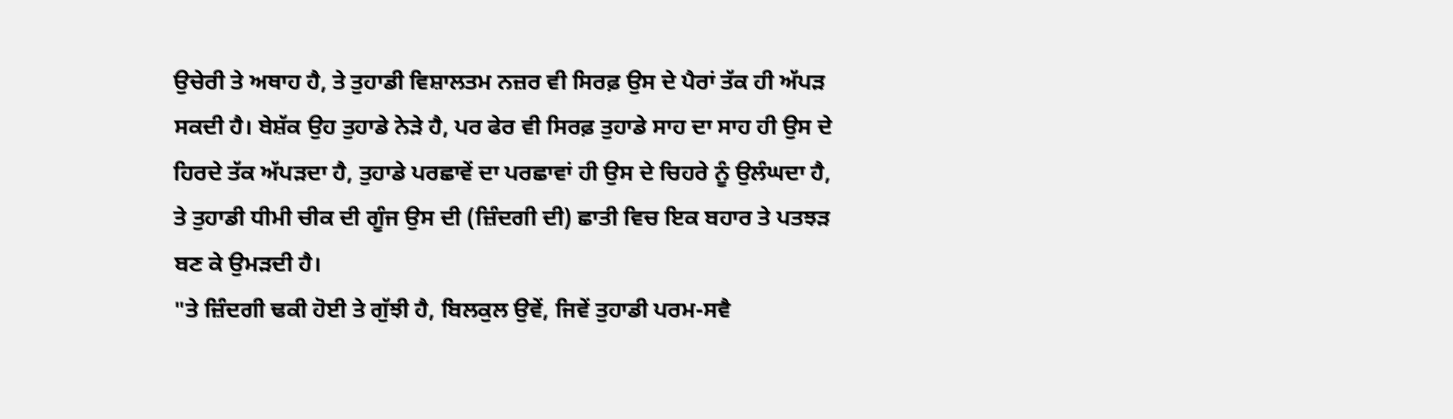ਉਚੇਰੀ ਤੇ ਅਥਾਹ ਹੈ, ਤੇ ਤੁਹਾਡੀ ਵਿਸ਼ਾਲਤਮ ਨਜ਼ਰ ਵੀ ਸਿਰਫ਼ ਉਸ ਦੇ ਪੈਰਾਂ ਤੱਕ ਹੀ ਅੱਪੜ ਸਕਦੀ ਹੈ। ਬੇਸ਼ੱਕ ਉਹ ਤੁਹਾਡੇ ਨੇੜੇ ਹੈ, ਪਰ ਫੇਰ ਵੀ ਸਿਰਫ਼ ਤੁਹਾਡੇ ਸਾਹ ਦਾ ਸਾਹ ਹੀ ਉਸ ਦੇ ਹਿਰਦੇ ਤੱਕ ਅੱਪੜਦਾ ਹੈ, ਤੁਹਾਡੇ ਪਰਛਾਵੇਂ ਦਾ ਪਰਛਾਵਾਂ ਹੀ ਉਸ ਦੇ ਚਿਹਰੇ ਨੂੰ ਉਲੰਘਦਾ ਹੈ, ਤੇ ਤੁਹਾਡੀ ਧੀਮੀ ਚੀਕ ਦੀ ਗੂੰਜ ਉਸ ਦੀ (ਜ਼ਿੰਦਗੀ ਦੀ) ਛਾਤੀ ਵਿਚ ਇਕ ਬਹਾਰ ਤੇ ਪਤਝੜ ਬਣ ਕੇ ਉਮੜਦੀ ਹੈ।
"ਤੇ ਜ਼ਿੰਦਗੀ ਢਕੀ ਹੋਈ ਤੇ ਗੁੱਝੀ ਹੈ, ਬਿਲਕੁਲ ਉਵੇਂ, ਜਿਵੇਂ ਤੁਹਾਡੀ ਪਰਮ-ਸਵੈ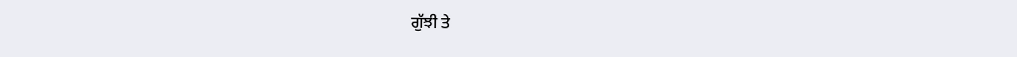ਗੁੱਝੀ ਤੇ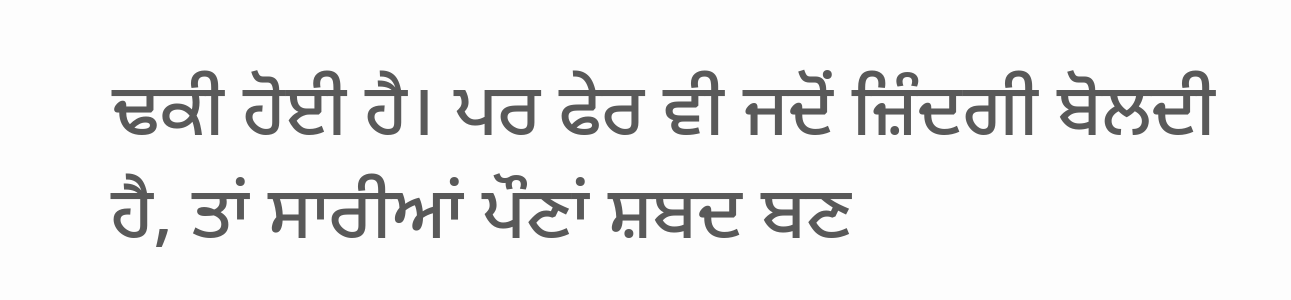ਢਕੀ ਹੋਈ ਹੈ। ਪਰ ਫੇਰ ਵੀ ਜਦੋਂ ਜ਼ਿੰਦਗੀ ਬੋਲਦੀ ਹੈ, ਤਾਂ ਸਾਰੀਆਂ ਪੌਣਾਂ ਸ਼ਬਦ ਬਣ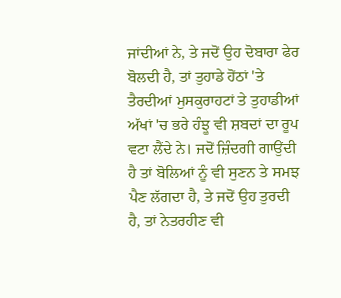ਜਾਂਦੀਆਂ ਨੇ, ਤੇ ਜਦੋਂ ਉਹ ਦੋਬਾਰਾ ਫੇਰ ਬੋਲਦੀ ਹੈ, ਤਾਂ ਤੁਹਾਡੇ ਹੋਂਠਾਂ 'ਤੇ ਤੈਰਦੀਆਂ ਮੁਸਕੁਰਾਹਟਾਂ ਤੇ ਤੁਹਾਡੀਆਂ ਅੱਖਾਂ 'ਚ ਭਰੇ ਹੰਝੂ ਵੀ ਸ਼ਬਦਾਂ ਦਾ ਰੂਪ ਵਟਾ ਲੈਂਦੇ ਨੇ। ਜਦੋਂ ਜ਼ਿੰਦਗੀ ਗਾਉਂਦੀ ਹੈ ਤਾਂ ਬੋਲਿਆਂ ਨੂੰ ਵੀ ਸੁਣਨ ਤੇ ਸਮਝ ਪੈਣ ਲੱਗਦਾ ਹੈ, ਤੇ ਜਦੋਂ ਉਹ ਤੁਰਦੀ ਹੈ, ਤਾਂ ਨੇਤਰਹੀਣ ਵੀ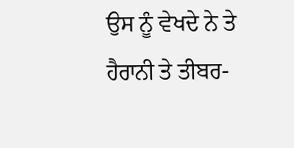ਉਸ ਨੂੰ ਵੇਖਦੇ ਨੇ ਤੇ ਹੈਰਾਨੀ ਤੇ ਤੀਬਰ-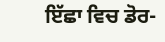ਇੱਛਾ ਵਿਚ ਡੋਰ-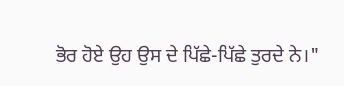ਭੋਰ ਹੋਏ ਉਹ ਉਸ ਦੇ ਪਿੱਛੇ-ਪਿੱਛੇ ਤੁਰਦੇ ਨੇ।"